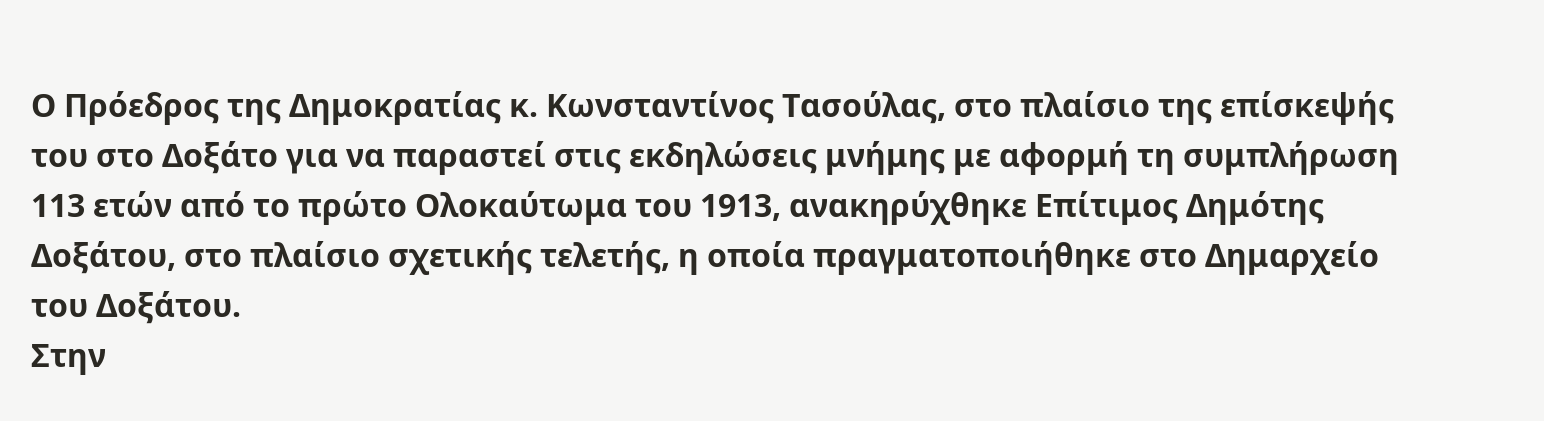Ο Πρόεδρος της Δημοκρατίας κ. Κωνσταντίνος Τασούλας, στο πλαίσιο της επίσκεψής του στο Δοξάτο για να παραστεί στις εκδηλώσεις μνήμης με αφορμή τη συμπλήρωση 113 ετών από το πρώτο Ολοκαύτωμα του 1913, ανακηρύχθηκε Επίτιμος Δημότης Δοξάτου, στο πλαίσιο σχετικής τελετής, η οποία πραγματοποιήθηκε στο Δημαρχείο του Δοξάτου.
Στην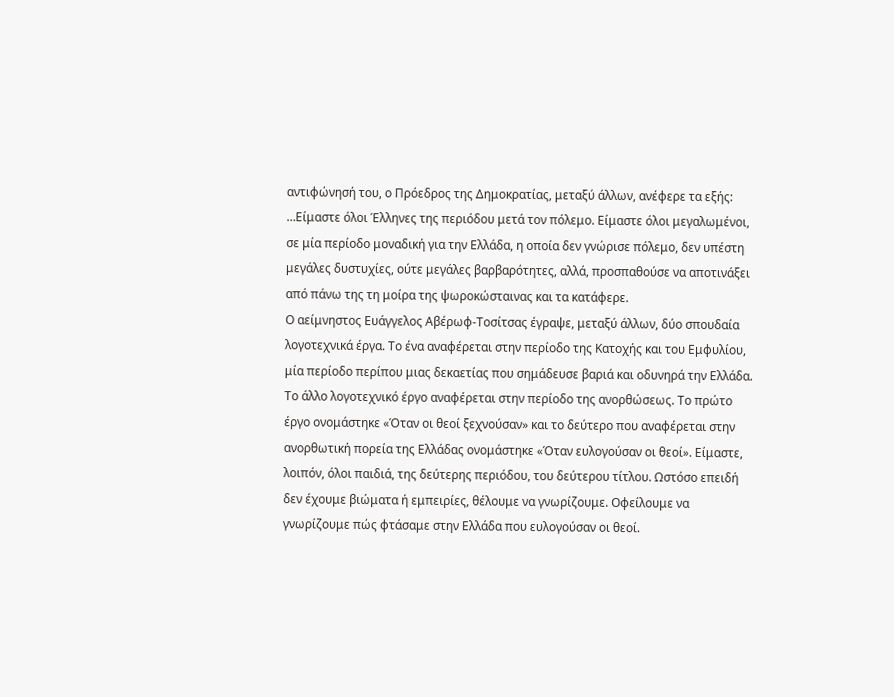αντιφώνησή του, ο Πρόεδρος της Δημοκρατίας, μεταξύ άλλων, ανέφερε τα εξής:
…Είμαστε όλοι Έλληνες της περιόδου μετά τον πόλεμο. Είμαστε όλοι μεγαλωμένοι, σε μία περίοδο μοναδική για την Ελλάδα, η οποία δεν γνώρισε πόλεμο, δεν υπέστη μεγάλες δυστυχίες, ούτε μεγάλες βαρβαρότητες, αλλά, προσπαθούσε να αποτινάξει από πάνω της τη μοίρα της ψωροκώσταινας και τα κατάφερε.
Ο αείμνηστος Ευάγγελος Αβέρωφ-Τοσίτσας έγραψε, μεταξύ άλλων, δύο σπουδαία λογοτεχνικά έργα. Το ένα αναφέρεται στην περίοδο της Κατοχής και του Εμφυλίου, μία περίοδο περίπου μιας δεκαετίας που σημάδευσε βαριά και οδυνηρά την Ελλάδα. Το άλλο λογοτεχνικό έργο αναφέρεται στην περίοδο της ανορθώσεως. Το πρώτο έργο ονομάστηκε «Όταν οι θεοί ξεχνούσαν» και το δεύτερο που αναφέρεται στην ανορθωτική πορεία της Ελλάδας ονομάστηκε «Όταν ευλογούσαν οι θεοί». Είμαστε, λοιπόν, όλοι παιδιά, της δεύτερης περιόδου, του δεύτερου τίτλου. Ωστόσο επειδή δεν έχουμε βιώματα ή εμπειρίες, θέλουμε να γνωρίζουμε. Οφείλουμε να γνωρίζουμε πώς φτάσαμε στην Ελλάδα που ευλογούσαν οι θεοί.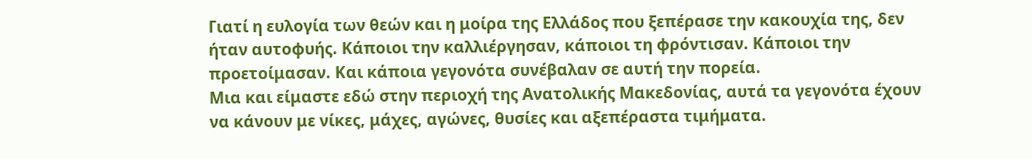Γιατί η ευλογία των θεών και η μοίρα της Ελλάδος που ξεπέρασε την κακουχία της, δεν ήταν αυτοφυής. Κάποιοι την καλλιέργησαν, κάποιοι τη φρόντισαν. Κάποιοι την προετοίμασαν. Και κάποια γεγονότα συνέβαλαν σε αυτή την πορεία.
Μια και είμαστε εδώ στην περιοχή της Ανατολικής Μακεδονίας, αυτά τα γεγονότα έχουν να κάνουν με νίκες, μάχες, αγώνες, θυσίες και αξεπέραστα τιμήματα.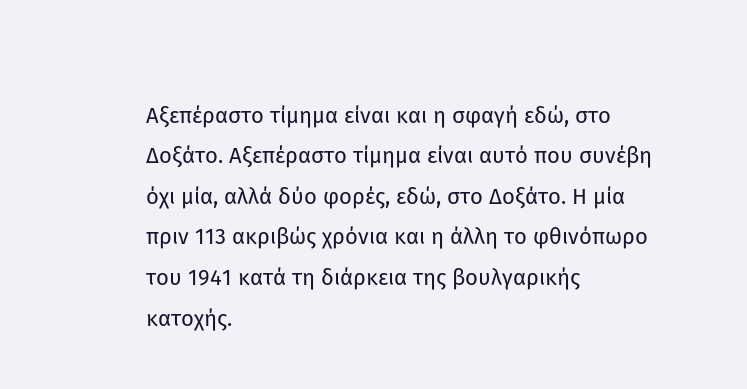Αξεπέραστο τίμημα είναι και η σφαγή εδώ, στο Δοξάτο. Αξεπέραστο τίμημα είναι αυτό που συνέβη όχι μία, αλλά δύο φορές, εδώ, στο Δοξάτο. Η μία πριν 113 ακριβώς χρόνια και η άλλη το φθινόπωρο του 1941 κατά τη διάρκεια της βουλγαρικής κατοχής.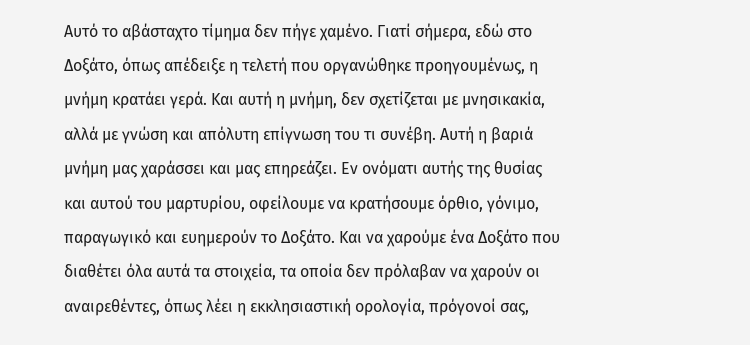Αυτό το αβάσταχτο τίμημα δεν πήγε χαμένο. Γιατί σήμερα, εδώ στο Δοξάτο, όπως απέδειξε η τελετή που οργανώθηκε προηγουμένως, η μνήμη κρατάει γερά. Και αυτή η μνήμη, δεν σχετίζεται με μνησικακία, αλλά με γνώση και απόλυτη επίγνωση του τι συνέβη. Αυτή η βαριά μνήμη μας χαράσσει και μας επηρεάζει. Εν ονόματι αυτής της θυσίας και αυτού του μαρτυρίου, οφείλουμε να κρατήσουμε όρθιο, γόνιμο, παραγωγικό και ευημερούν το Δοξάτο. Και να χαρούμε ένα Δοξάτο που διαθέτει όλα αυτά τα στοιχεία, τα οποία δεν πρόλαβαν να χαρούν οι αναιρεθέντες, όπως λέει η εκκλησιαστική ορολογία, πρόγονοί σας,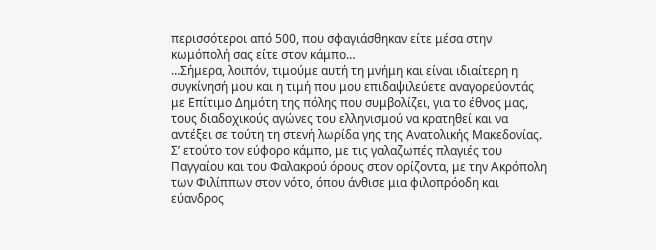περισσότεροι από 500, που σφαγιάσθηκαν είτε μέσα στην κωμόπολή σας είτε στον κάμπο…
…Σήμερα, λοιπόν, τιμούμε αυτή τη μνήμη και είναι ιδιαίτερη η συγκίνησή μου και η τιμή που μου επιδαψιλεύετε αναγορεύοντάς με Επίτιμο Δημότη της πόλης που συμβολίζει, για το έθνος μας, τους διαδοχικούς αγώνες του ελληνισμού να κρατηθεί και να αντέξει σε τούτη τη στενή λωρίδα γης της Ανατολικής Μακεδονίας. Σ’ ετούτο τον εύφορο κάμπο, με τις γαλαζωπές πλαγιές του Παγγαίου και του Φαλακρού όρους στον ορίζοντα, με την Ακρόπολη των Φιλίππων στον νότο, όπου άνθισε μια φιλοπρόοδη και εύανδρος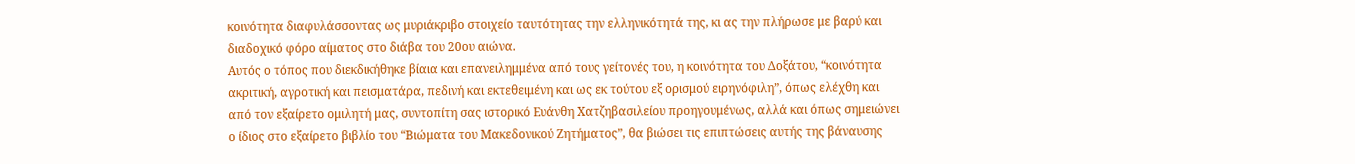κοινότητα διαφυλάσσοντας ως μυριάκριβο στοιχείο ταυτότητας την ελληνικότητά της, κι ας την πλήρωσε με βαρύ και διαδοχικό φόρο αίματος στο διάβα του 20ου αιώνα.
Αυτός ο τόπος που διεκδικήθηκε βίαια και επανειλημμένα από τους γείτονές του, η κοινότητα του Δοξάτου, “κοινότητα ακριτική, αγροτική και πεισματάρα, πεδινή και εκτεθειμένη και ως εκ τούτου εξ ορισμού ειρηνόφιλη”, όπως ελέχθη και από τον εξαίρετο ομιλητή μας, συντοπίτη σας ιστορικό Ευάνθη Χατζηβασιλείου προηγουμένως, αλλά και όπως σημειώνει ο ίδιος στο εξαίρετο βιβλίο του “Βιώματα του Μακεδονικού Ζητήματος”, θα βιώσει τις επιπτώσεις αυτής της βάναυσης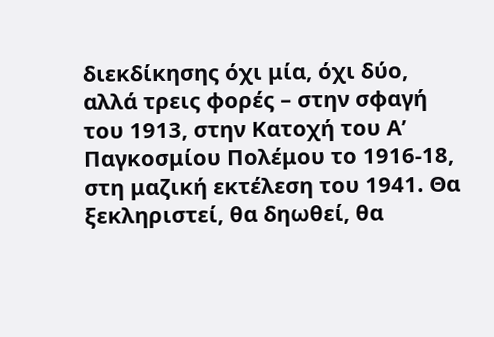διεκδίκησης όχι μία, όχι δύο, αλλά τρεις φορές – στην σφαγή του 1913, στην Κατοχή του Α’ Παγκοσμίου Πολέμου το 1916-18, στη μαζική εκτέλεση του 1941. Θα ξεκληριστεί, θα δηωθεί, θα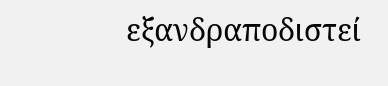εξανδραποδιστεί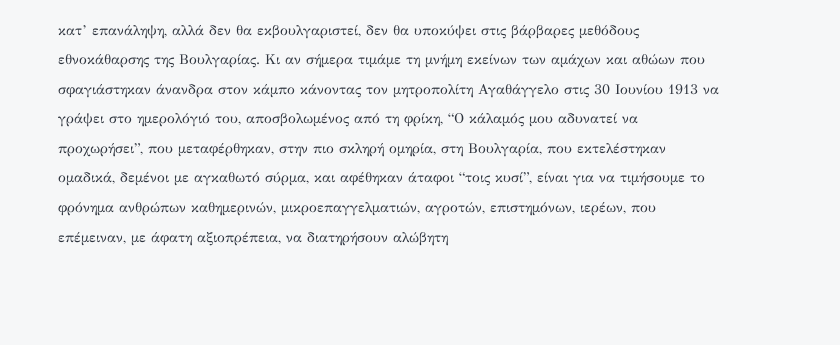κατ’ επανάληψη, αλλά δεν θα εκβουλγαριστεί, δεν θα υποκύψει στις βάρβαρες μεθόδους εθνοκάθαρσης της Βουλγαρίας. Κι αν σήμερα τιμάμε τη μνήμη εκείνων των αμάχων και αθώων που σφαγιάστηκαν άνανδρα στον κάμπο κάνοντας τον μητροπολίτη Αγαθάγγελο στις 30 Ιουνίου 1913 να γράψει στο ημερολόγιό του, αποσβολωμένος από τη φρίκη, “Ο κάλαμός μου αδυνατεί να προχωρήσει”, που μεταφέρθηκαν, στην πιο σκληρή ομηρία, στη Βουλγαρία, που εκτελέστηκαν ομαδικά, δεμένοι με αγκαθωτό σύρμα, και αφέθηκαν άταφοι “τοις κυσί”, είναι για να τιμήσουμε το φρόνημα ανθρώπων καθημερινών, μικροεπαγγελματιών, αγροτών, επιστημόνων, ιερέων, που επέμειναν, με άφατη αξιοπρέπεια, να διατηρήσουν αλώβητη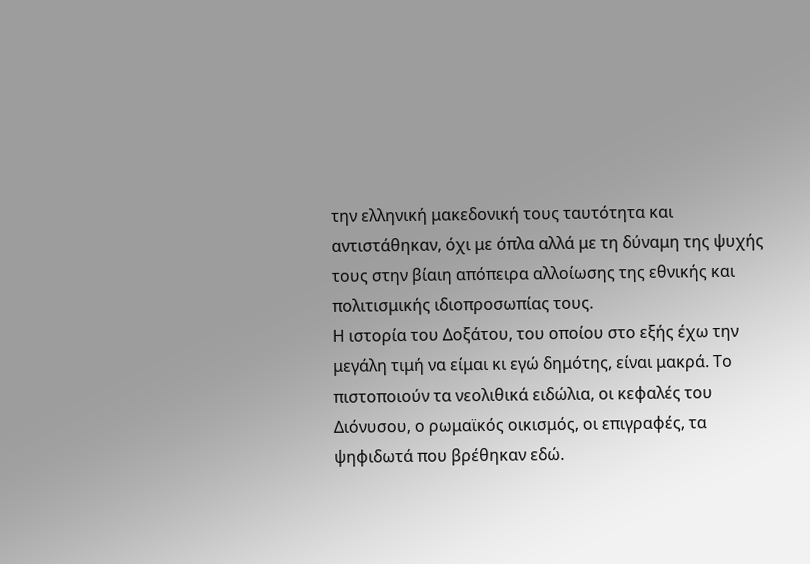την ελληνική μακεδονική τους ταυτότητα και αντιστάθηκαν, όχι με όπλα αλλά με τη δύναμη της ψυχής τους στην βίαιη απόπειρα αλλοίωσης της εθνικής και πολιτισμικής ιδιοπροσωπίας τους.
Η ιστορία του Δοξάτου, του οποίου στο εξής έχω την μεγάλη τιμή να είμαι κι εγώ δημότης, είναι μακρά. Το πιστοποιούν τα νεολιθικά ειδώλια, οι κεφαλές του Διόνυσου, ο ρωμαϊκός οικισμός, οι επιγραφές, τα ψηφιδωτά που βρέθηκαν εδώ.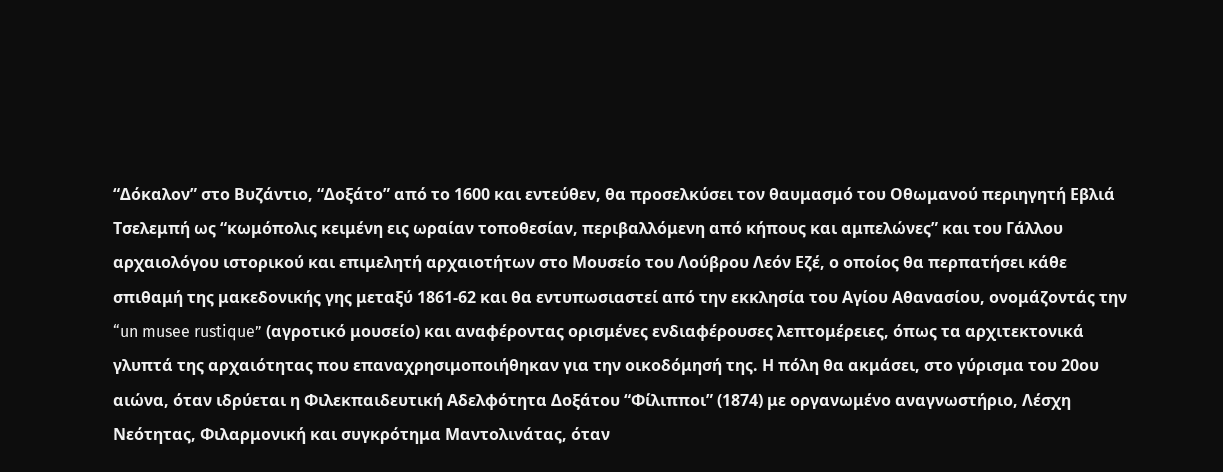“Δόκαλον” στο Βυζάντιο, “Δοξάτο” από το 1600 και εντεύθεν, θα προσελκύσει τον θαυμασμό του Οθωμανού περιηγητή Εβλιά Τσελεμπή ως “κωμόπολις κειμένη εις ωραίαν τοποθεσίαν, περιβαλλόμενη από κήπους και αμπελώνες” και του Γάλλου αρχαιολόγου ιστορικού και επιμελητή αρχαιοτήτων στο Μουσείο του Λούβρου Λεόν Εζέ, ο οποίος θα περπατήσει κάθε σπιθαμή της μακεδονικής γης μεταξύ 1861-62 και θα εντυπωσιαστεί από την εκκλησία του Αγίου Αθανασίου, ονομάζοντάς την “un musee rustique” (αγροτικό μουσείο) και αναφέροντας ορισμένες ενδιαφέρουσες λεπτομέρειες, όπως τα αρχιτεκτονικά γλυπτά της αρχαιότητας που επαναχρησιμοποιήθηκαν για την οικοδόμησή της. Η πόλη θα ακμάσει, στο γύρισμα του 20ου αιώνα, όταν ιδρύεται η Φιλεκπαιδευτική Αδελφότητα Δοξάτου “Φίλιπποι” (1874) με οργανωμένο αναγνωστήριο, Λέσχη Νεότητας, Φιλαρμονική και συγκρότημα Μαντολινάτας, όταν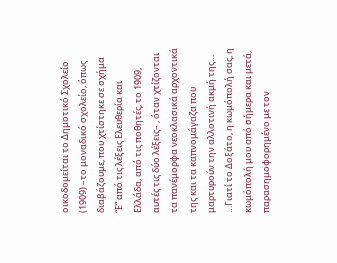οικοδομείται το Δημοτικό Σχολείο (1909) –το μοναδικό σχολείο, όπως διαβάζουμε, που χτίστηκε σε σχήμα “Ε” από τις λέξεις Ελευθερία και Ελλάδα, από τις ποθητές, το 1909, αυτές τις δύο λέξεις– , όταν χτίζονται τα πανέμορφα νεοκλασικά αρχοντικά της και τα καπνομάγαζα που μαρτυρούν την αλλοτινή ακμή της…
…Γιατί το Δοξάτο, η κωμόπολή σας, η κωμόπολή μου από σήμερα και μετά, παρασημοφορημένο με τον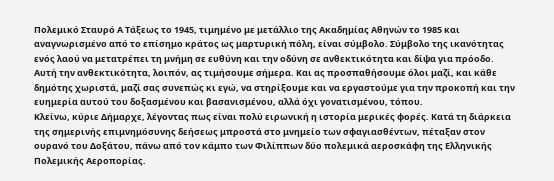Πολεμικό Σταυρό Α Τάξεως το 1945, τιμημένο με μετάλλιο της Ακαδημίας Αθηνών το 1985 και αναγνωρισμένο από το επίσημο κράτος ως μαρτυρική πόλη, είναι σύμβολο. Σύμβολο της ικανότητας ενός λαού να μετατρέπει τη μνήμη σε ευθύνη και την οδύνη σε ανθεκτικότητα και δίψα για πρόοδο. Αυτή την ανθεκτικότητα, λοιπόν, ας τιμήσουμε σήμερα. Και ας προσπαθήσουμε όλοι μαζί, και κάθε δημότης χωριστά, μαζί σας συνεπώς κι εγώ, να στηρίξουμε και να εργαστούμε για την προκοπή και την ευημερία αυτού του δοξασμένου και βασανισμένου, αλλά όχι γονατισμένου, τόπου.
Κλείνω, κύριε Δήμαρχε, λέγοντας πως είναι πολύ ειρωνική η ιστορία μερικές φορές. Κατά τη διάρκεια της σημερινής επιμνημόσυνης δεήσεως μπροστά στο μνημείο των σφαγιασθέντων, πέταξαν στον ουρανό του Δοξάτου, πάνω από τον κάμπο των Φιλίππων δύο πολεμικά αεροσκάφη της Ελληνικής Πολεμικής Αεροπορίας.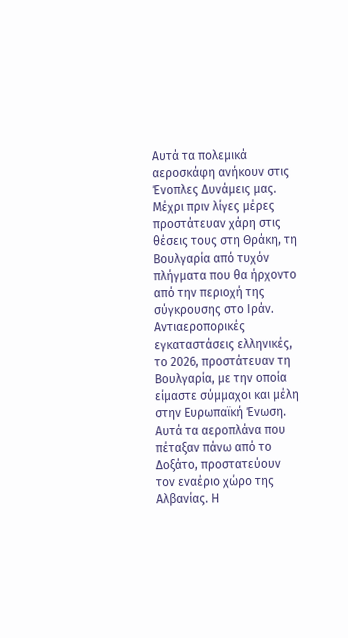Αυτά τα πολεμικά αεροσκάφη ανήκουν στις Ένοπλες Δυνάμεις μας. Μέχρι πριν λίγες μέρες προστάτευαν χάρη στις θέσεις τους στη Θράκη, τη Βουλγαρία από τυχόν πλήγματα που θα ήρχοντο από την περιοχή της σύγκρουσης στο Ιράν. Αντιαεροπορικές εγκαταστάσεις ελληνικές, το 2026, προστάτευαν τη Βουλγαρία, με την οποία είμαστε σύμμαχοι και μέλη στην Ευρωπαϊκή Ένωση.
Αυτά τα αεροπλάνα που πέταξαν πάνω από το Δοξάτο, προστατεύουν τον εναέριο χώρο της Αλβανίας. Η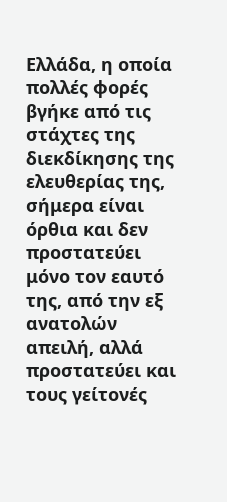Ελλάδα, η οποία πολλές φορές βγήκε από τις στάχτες της διεκδίκησης της ελευθερίας της, σήμερα είναι όρθια και δεν προστατεύει μόνο τον εαυτό της, από την εξ ανατολών απειλή, αλλά προστατεύει και τους γείτονές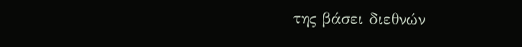της βάσει διεθνών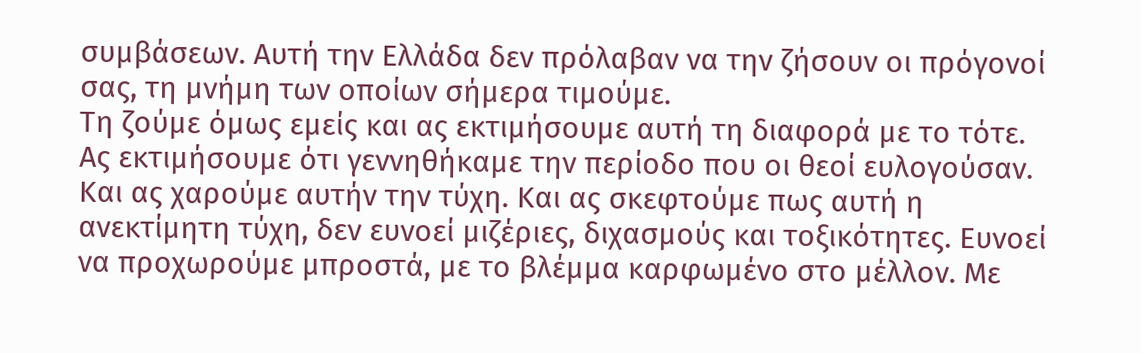συμβάσεων. Αυτή την Ελλάδα δεν πρόλαβαν να την ζήσουν οι πρόγονοί σας, τη μνήμη των οποίων σήμερα τιμούμε.
Τη ζούμε όμως εμείς και ας εκτιμήσουμε αυτή τη διαφορά με το τότε. Ας εκτιμήσουμε ότι γεννηθήκαμε την περίοδο που οι θεοί ευλογούσαν. Και ας χαρούμε αυτήν την τύχη. Και ας σκεφτούμε πως αυτή η ανεκτίμητη τύχη, δεν ευνοεί μιζέριες, διχασμούς και τοξικότητες. Ευνοεί να προχωρούμε μπροστά, με το βλέμμα καρφωμένο στο μέλλον. Με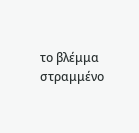το βλέμμα στραμμένο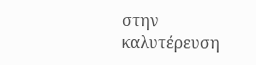στην καλυτέρευση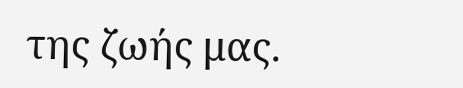της ζωής μας.